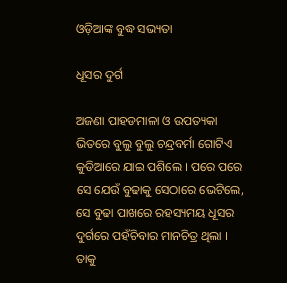ଓଡ଼ିଆଙ୍କ ବୁଦ୍ଧ ସଭ୍ୟତା

ଧୂସର ଦୁର୍ଗ

ଅଜଣା ପାହଡମାଳା ଓ ଉପତ୍ୟକା ଭିତରେ ବୁଲୁ ବୁଲୁ ଚନ୍ଦ୍ରବର୍ମା ଗୋଟିଏ କୁଡିଆରେ ଯାଇ ପଶିଲେ । ପରେ ପରେ ସେ ଯେଉଁ ବୁଢାକୁ ସେଠାରେ ଭେଟିଲେ, ସେ ବୁଢା ପାଖରେ ରହସ୍ୟମୟ ଧୂସର ଦୁର୍ଗରେ ପହଁଚିବାର ମାନଚିତ୍ର ଥିଲା । ତାକୁ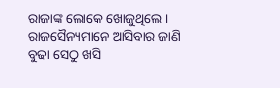ରାଜାଙ୍କ ଲୋକେ ଖୋଜୁଥିଲେ । ରାଜସୈନ୍ୟମାନେ ଆସିବାର ଜାଣି ବୁଢା ସେଠୁ ଖସି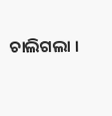ଚାଲିଗଲା ।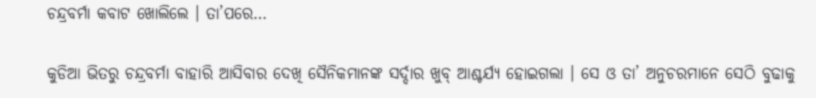ଚନ୍ଦ୍ରବର୍ମା କବାଟ ଖୋଲିଲେ । ତା’ପରେ…

କୁଡିଆ ଭିତରୁ ଚନ୍ଦ୍ରବର୍ମା ବାହାରି ଆସିବାର ଦେଖି ସୈନିକମାନଙ୍କ ସର୍ଦ୍ଦାର ଖୁବ୍ ଆଶ୍ଚର୍ଯ୍ୟ ହୋଇଗଲା । ସେ ଓ ତା’ ଅନୁଚରମାନେ ସେଠି ବୁଢାକୁ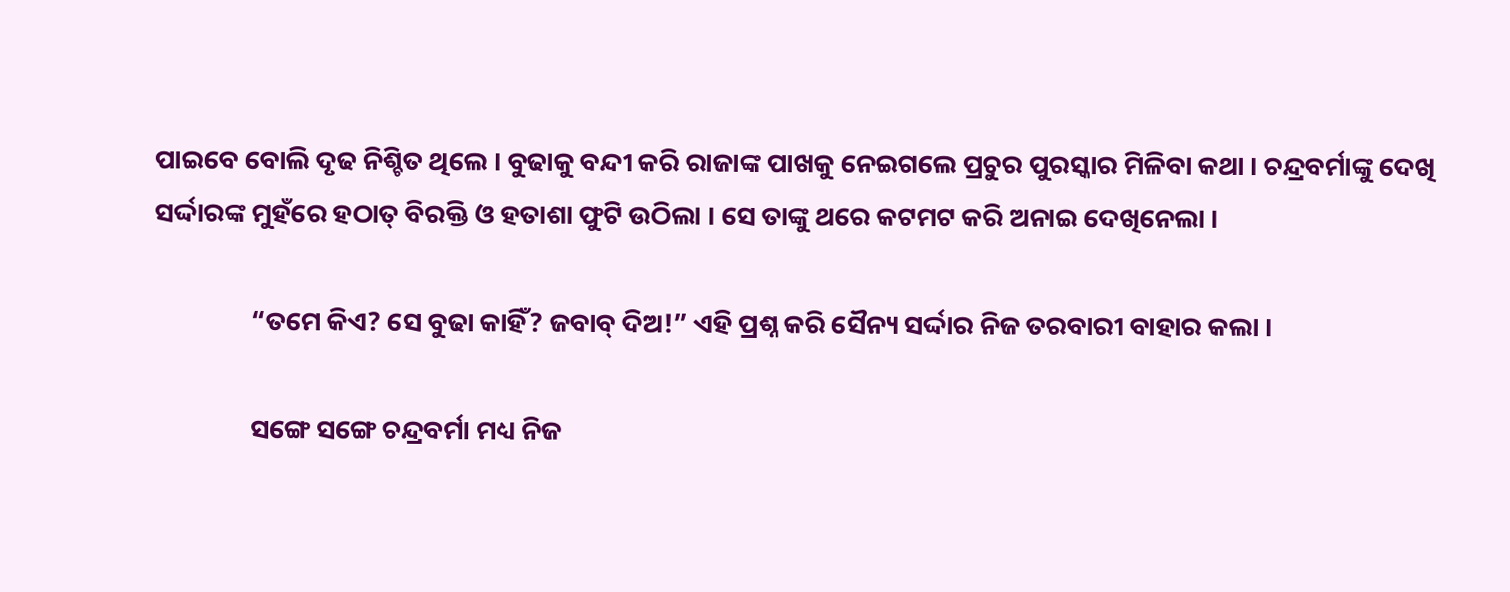ପାଇବେ ବୋଲି ଦୃଢ ନିଶ୍ଚିତ ଥିଲେ । ବୁଢାକୁ ବନ୍ଦୀ କରି ରାଜାଙ୍କ ପାଖକୁ ନେଇଗଲେ ପ୍ରଚୁର ପୁରସ୍କାର ମିଳିବା କଥା । ଚନ୍ଦ୍ରବର୍ମାଙ୍କୁ ଦେଖି ସର୍ଦ୍ଦାରଙ୍କ ମୁହଁରେ ହଠାତ୍ ବିରକ୍ତି ଓ ହତାଶା ଫୁଟି ଉଠିଲା । ସେ ତାଙ୍କୁ ଥରେ କଟମଟ କରି ଅନାଇ ଦେଖିନେଲା ।

                “ତମେ କିଏ? ସେ ବୁଢା କାହିଁ? ଜବାବ୍ ଦିଅ!” ଏହି ପ୍ରଶ୍ନ କରି ସୈନ୍ୟ ସର୍ଦ୍ଦାର ନିଜ ତରବାରୀ ବାହାର କଲା ।

                ସଙ୍ଗେ ସଙ୍ଗେ ଚନ୍ଦ୍ରବର୍ମା ମଧ୍ୟ ନିଜ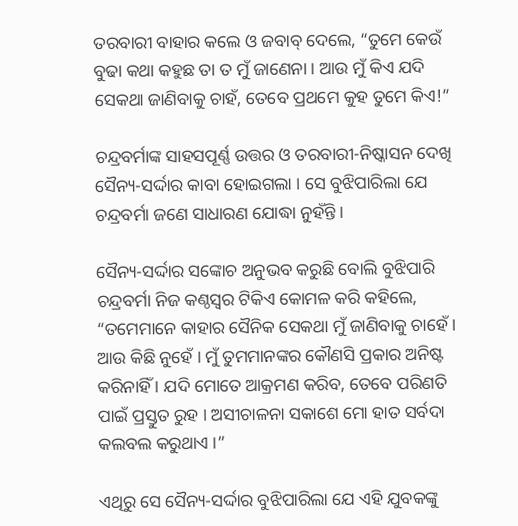ତରବାରୀ ବାହାର କଲେ ଓ ଜବାବ୍ ଦେଲେ, “ତୁମେ କେଉଁ ବୁଢା କଥା କହୁଛ ତା ତ ମୁଁ ଜାଣେନା । ଆଉ ମୁଁ କିଏ ଯଦି ସେକଥା ଜାଣିବାକୁ ଚାହଁ, ତେବେ ପ୍ରଥମେ କୁହ ତୁମେ କିଏ!”

ଚନ୍ଦ୍ରବର୍ମାଙ୍କ ସାହସପୂର୍ଣ୍ଣ ଉତ୍ତର ଓ ତରବାରୀ-ନିଷ୍କାସନ ଦେଖି ସୈନ୍ୟ-ସର୍ଦ୍ଦାର କାବା ହୋଇଗଲା । ସେ ବୁଝିପାରିଲା ଯେ ଚନ୍ଦ୍ରବର୍ମା ଜଣେ ସାଧାରଣ ଯୋଦ୍ଧା ନୁହଁନ୍ତି ।

ସୈନ୍ୟ-ସର୍ଦ୍ଦାର ସଙ୍କୋଚ ଅନୁଭବ କରୁଛି ବୋଲି ବୁଝିପାରି ଚନ୍ଦ୍ରବର୍ମା ନିଜ କଣ୍ଠସ୍ୱର ଟିକିଏ କୋମଳ କରି କହିଲେ, “ତମେମାନେ କାହାର ସୈନିକ ସେକଥା ମୁଁ ଜାଣିବାକୁ ଚାହେଁ । ଆଉ କିଛି ନୁହେଁ । ମୁଁ ତୁମମାନଙ୍କର କୌଣସି ପ୍ରକାର ଅନିଷ୍ଟ କରିନାହିଁ । ଯଦି ମୋତେ ଆକ୍ରମଣ କରିବ, ତେବେ ପରିଣତି ପାଇଁ ପ୍ରସ୍ତୁତ ରୁହ । ଅସୀଚାଳନା ସକାଶେ ମୋ ହାତ ସର୍ବଦା କଲବଲ କରୁଥାଏ ।”

ଏଥିରୁ ସେ ସୈନ୍ୟ-ସର୍ଦ୍ଦାର ବୁଝିପାରିଲା ଯେ ଏହି ଯୁବକଙ୍କୁ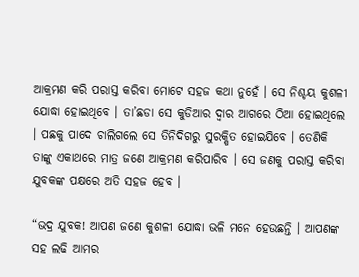ଆକ୍ରମଣ କରି ପରାସ୍ତ କରିବା ମୋଟେ ସହଜ କଥା ନୁହେଁ । ସେ ନିଶ୍ଚୟ କୁଶଳୀ ଯୋଦ୍ଧା ହୋଇଥିବେ । ତା’ଛଡା ସେ କୁଡିଆର ଦ୍ୱାର ଆଗରେ ଠିଆ ହୋଇଥିଲେ । ପଛକୁ ପାଦେ ଚାଲିଗଲେ ସେ ତିନିଦିଗରୁ ସୁରକ୍ଷିତ ହୋଇଯିବେ । ତେଣିକି ତାଙ୍କୁ ଏକାଥରେ ମାତ୍ର ଜଣେ ଆକ୍ରମଣ କରିପାରିବ । ସେ ଜଣକୁ ପରାସ୍ତ କରିବା ଯୁବକଙ୍କ ପକ୍ଷରେ ଅତି ସହଜ ହେବ ।

“ଭଦ୍ର ଯୁବକ! ଆପଣ ଜଣେ କୁଶଳୀ ଯୋଦ୍ଧା ଭଳି ମନେ ହେଉଛନ୍ତି । ଆପଣଙ୍କ ସହ ଲଢି ଆମର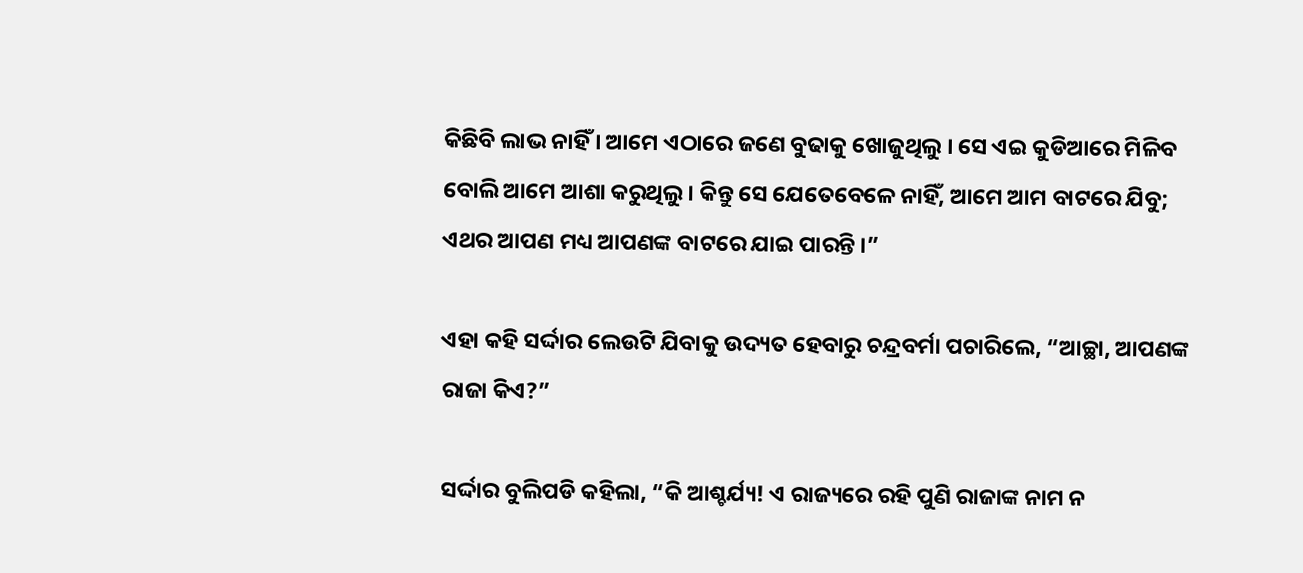କିଛିବି ଲାଭ ନାହିଁ । ଆମେ ଏଠାରେ ଜଣେ ବୁଢାକୁ ଖୋଜୁଥିଲୁ । ସେ ଏଇ କୁଡିଆରେ ମିଳିବ ବୋଲି ଆମେ ଆଶା କରୁଥିଲୁ । କିନ୍ତୁ ସେ ଯେତେବେଳେ ନାହିଁ, ଆମେ ଆମ ବାଟରେ ଯିବୁ; ଏଥର ଆପଣ ମଧ୍ୟ ଆପଣଙ୍କ ବାଟରେ ଯାଇ ପାରନ୍ତି ।”

ଏହା କହି ସର୍ଦ୍ଦାର ଲେଉଟି ଯିବାକୁ ଉଦ୍ୟତ ହେବାରୁ ଚନ୍ଦ୍ରବର୍ମା ପଚାରିଲେ, “ଆଚ୍ଛା, ଆପଣଙ୍କ ରାଜା କିଏ?”

ସର୍ଦ୍ଦାର ବୁଲିପଡି କହିଲା, “କି ଆଶ୍ଚର୍ଯ୍ୟ! ଏ ରାଜ୍ୟରେ ରହି ପୁଣି ରାଜାଙ୍କ ନାମ ନ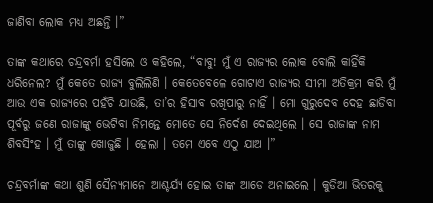ଜାଣିବା ଲୋକ ମଧ୍ୟ ଅଛନ୍ତି ।”

ତାଙ୍କ କଥାରେ ଚନ୍ଦ୍ରବର୍ମା ହସିଲେ ଓ କହିଲେ, “ବାବୁ! ମୁଁ ଏ ରାଜ୍ୟର ଲୋକ ବୋଲି କାହିଁକି ଧରିନେଲ? ମୁଁ କେତେ ରାଜ୍ୟ ବୁଲିଲିଣି । କେତେବେଳେ ଗୋଟାଏ ରାଜ୍ୟର ସୀମା ଅତିକ୍ରମ କରି ମୁଁ ଆଉ ଏକ ରାଜ୍ୟରେ ପହଁଚି ଯାଉଛି, ତା’ର ହିସାବ ରଖିପାରୁ ନାହିଁ । ମୋ ଗୁରୁଦେବ ଦେହ ଛାଡିବା ପୂର୍ବରୁ ଜଣେ ରାଜାଙ୍କୁ ଭେଟିବା ନିମନ୍ତେ ମୋତେ ସେ ନିର୍ଦେଶ ଦେଇଥିଲେ । ସେ ରାଜାଙ୍କ ନାମ ଶିବସିଂହ । ମୁଁ ତାଙ୍କୁ ଖୋଜୁଛି । ହେଲା । ତମେ ଏବେ ଏଠୁ ଯାଅ ।”

ଚନ୍ଦ୍ରବର୍ମାଙ୍କ କଥା ଶୁଣି ସୈନ୍ୟମାନେ ଆଶ୍ଚର୍ଯ୍ୟ ହୋଇ ତାଙ୍କ ଆଡେ ଅନାଇଲେ । କୁଡିଆ ଭିତରକୁ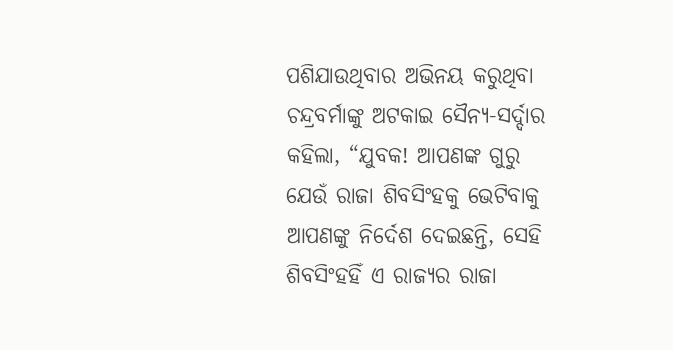ପଶିଯାଉଥିବାର ଅଭିନୟ କରୁଥିବା ଚନ୍ଦ୍ରବର୍ମାଙ୍କୁ ଅଟକାଇ ସୈନ୍ୟ-ସର୍ଦ୍ଦାର କହିଲା, “ଯୁବକ! ଆପଣଙ୍କ ଗୁରୁ ଯେଉଁ ରାଜା ଶିବସିଂହକୁ ଭେଟିବାକୁ ଆପଣଙ୍କୁ ନିର୍ଦେଶ ଦେଇଛନ୍ତି, ସେହି ଶିବସିଂହହିଁ ଏ ରାଜ୍ୟର ରାଜା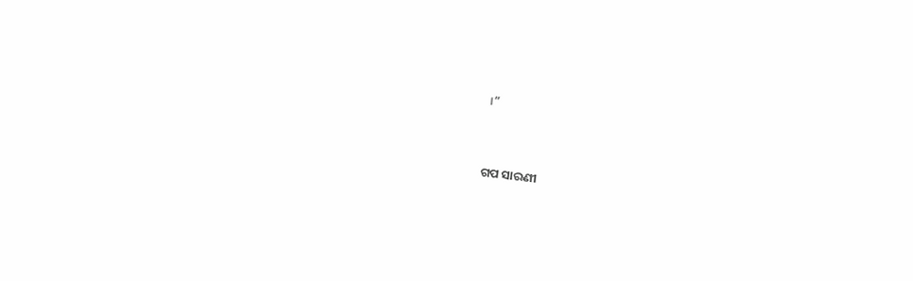।”


ଗପ ସାରଣୀ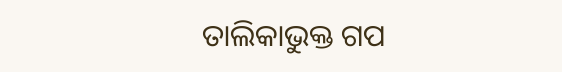ତାଲିକାଭୁକ୍ତ ଗପ